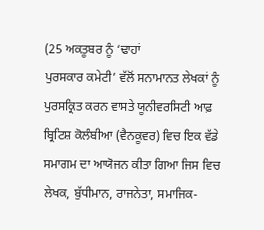(25 ਅਕਤੂਬਰ ਨੂੰ ‘ਢਾਹਾਂ
ਪੁਰਸਕਾਰ ਕਮੇਟੀ’ ਵੱਲੋਂ ਸਨਾਮਾਨਤ ਲੇਖਕਾਂ ਨੂੰ ਪੁਰਸਕ੍ਰਿਤ ਕਰਨ ਵਾਸਤੇ ਯੂਨੀਵਰਸਿਟੀ ਆਫ਼
ਬ੍ਰਿਟਿਸ਼ ਕੋਲੰਬੀਆ (ਵੈਨਕੂਵਰ) ਵਿਚ ਇਕ ਵੱਡੇ ਸਮਾਗਮ ਦਾ ਆਯੋਜਨ ਕੀਤਾ ਗਿਆ ਜਿਸ ਵਿਚ
ਲੇਖਕ, ਬੁੱਧੀਮਾਨ, ਰਾਜਨੇਤਾ, ਸਮਾਜਿਕ-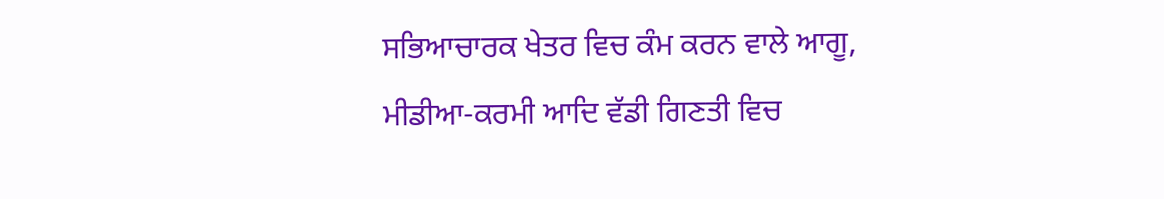ਸਭਿਆਚਾਰਕ ਖੇਤਰ ਵਿਚ ਕੰਮ ਕਰਨ ਵਾਲੇ ਆਗੂ,
ਮੀਡੀਆ-ਕਰਮੀ ਆਦਿ ਵੱਡੀ ਗਿਣਤੀ ਵਿਚ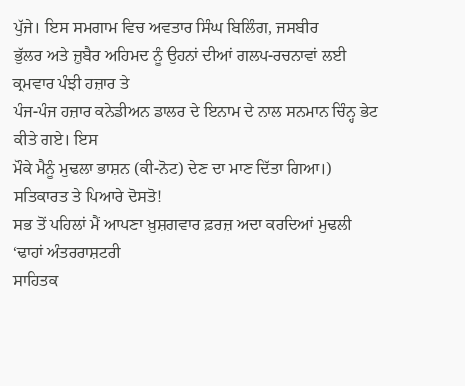ਪੁੱਜੇ। ਇਸ ਸਮਗਾਮ ਵਿਚ ਅਵਤਾਰ ਸਿੰਘ ਬਿਲਿੰਗ, ਜਸਬੀਰ
ਭੁੱਲਰ ਅਤੇ ਜ਼ੁਬੈਰ ਅਹਿਮਦ ਨੂੰ ਉਹਨਾਂ ਦੀਆਂ ਗਲਪ-ਰਚਨਾਵਾਂ ਲਈ ਕ੍ਰਮਵਾਰ ਪੰਝੀ ਹਜ਼ਾਰ ਤੇ
ਪੰਜ-ਪੰਜ ਹਜ਼ਾਰ ਕਨੇਡੀਅਨ ਡਾਲਰ ਦੇ ਇਨਾਮ ਦੇ ਨਾਲ ਸਨਮਾਨ ਚਿੰਨ੍ਹ ਭੇਟ ਕੀਤੇ ਗਏ। ਇਸ
ਮੌਕੇ ਮੈਨੂੰ ਮੁਢਲਾ ਭਾਸ਼ਨ (ਕੀ-ਨੋਟ) ਦੇਣ ਦਾ ਮਾਣ ਦਿੱਤਾ ਗਿਆ।)
ਸਤਿਕਾਰਤ ਤੇ ਪਿਆਰੇ ਦੋਸਤੋ!
ਸਭ ਤੋਂ ਪਹਿਲਾਂ ਮੈਂ ਆਪਣਾ ਖ਼ੁਸ਼ਗਵਾਰ ਫ਼ਰਜ਼ ਅਦਾ ਕਰਦਿਆਂ ਮੁਢਲੀ ‘ਢਾਹਾਂ ਅੰਤਰਰਾਸ਼ਟਰੀ
ਸਾਹਿਤਕ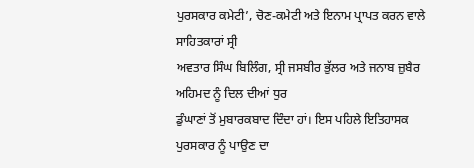ਪੁਰਸਕਾਰ ਕਮੇਟੀ’, ਚੋਣ-ਕਮੇਟੀ ਅਤੇ ਇਨਾਮ ਪ੍ਰਾਪਤ ਕਰਨ ਵਾਲੇ ਸਾਹਿਤਕਾਰਾਂ ਸ੍ਰੀ
ਅਵਤਾਰ ਸਿੰਘ ਬਿਲਿੰਗ, ਸ੍ਰੀ ਜਸਬੀਰ ਭੁੱਲਰ ਅਤੇ ਜਨਾਬ ਜ਼ੁਬੈਰ ਅਹਿਮਦ ਨੂੰ ਦਿਲ ਦੀਆਂ ਧੁਰ
ਡੁੰਘਾਣਾਂ ਤੋਂ ਮੁਬਾਰਕਬਾਦ ਦਿੰਦਾ ਹਾਂ। ਇਸ ਪਹਿਲੇ ਇਤਿਹਾਸਕ ਪੁਰਸਕਾਰ ਨੂੰ ਪਾਉਣ ਦਾ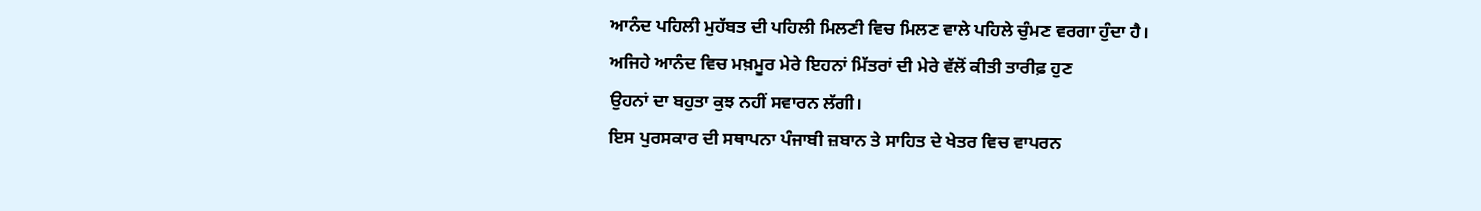ਆਨੰਦ ਪਹਿਲੀ ਮੁਹੱਬਤ ਦੀ ਪਹਿਲੀ ਮਿਲਣੀ ਵਿਚ ਮਿਲਣ ਵਾਲੇ ਪਹਿਲੇ ਚੁੰਮਣ ਵਰਗਾ ਹੁੰਦਾ ਹੈ।
ਅਜਿਹੇ ਆਨੰਦ ਵਿਚ ਮਖ਼ਮੂਰ ਮੇਰੇ ਇਹਨਾਂ ਮਿੱਤਰਾਂ ਦੀ ਮੇਰੇ ਵੱਲੋਂ ਕੀਤੀ ਤਾਰੀਫ਼ ਹੁਣ
ਉਹਨਾਂ ਦਾ ਬਹੁਤਾ ਕੁਝ ਨਹੀਂ ਸਵਾਰਨ ਲੱਗੀ।
ਇਸ ਪੁਰਸਕਾਰ ਦੀ ਸਥਾਪਨਾ ਪੰਜਾਬੀ ਜ਼ਬਾਨ ਤੇ ਸਾਹਿਤ ਦੇ ਖੇਤਰ ਵਿਚ ਵਾਪਰਨ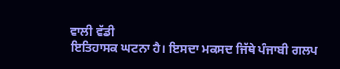ਵਾਲੀ ਵੱਡੀ
ਇਤਿਹਾਸਕ ਘਟਨਾ ਹੈ। ਇਸਦਾ ਮਕਸਦ ਜਿੱਥੇ ਪੰਜਾਬੀ ਗਲਪ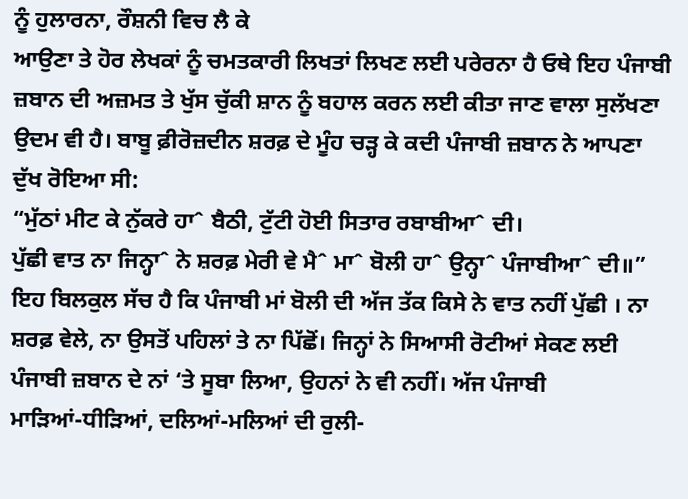ਨੂੰ ਹੁਲਾਰਨਾ, ਰੌਸ਼ਨੀ ਵਿਚ ਲੈ ਕੇ
ਆਉਣਾ ਤੇ ਹੋਰ ਲੇਖਕਾਂ ਨੂੰ ਚਮਤਕਾਰੀ ਲਿਖਤਾਂ ਲਿਖਣ ਲਈ ਪਰੇਰਨਾ ਹੈ ਓਥੇ ਇਹ ਪੰਜਾਬੀ
ਜ਼ਬਾਨ ਦੀ ਅਜ਼ਮਤ ਤੇ ਖੁੱਸ ਚੁੱਕੀ ਸ਼ਾਨ ਨੂੰ ਬਹਾਲ ਕਰਨ ਲਈ ਕੀਤਾ ਜਾਣ ਵਾਲਾ ਸੁਲੱਖਣਾ
ਉਦਮ ਵੀ ਹੈ। ਬਾਬੂ ਫ਼ੀਰੋਜ਼ਦੀਨ ਸ਼ਰਫ਼ ਦੇ ਮੂੰਹ ਚੜ੍ਹ ਕੇ ਕਦੀ ਪੰਜਾਬੀ ਜ਼ਬਾਨ ਨੇ ਆਪਣਾ
ਦੁੱਖ ਰੋਇਆ ਸੀ:
“ਮੁੱਠਾਂ ਮੀਟ ਕੇ ਨੁੱਕਰੇ ਹਾˆ ਬੈਠੀ, ਟੁੱਟੀ ਹੋਈ ਸਿਤਾਰ ਰਬਾਬੀਆˆ ਦੀ।
ਪੁੱਛੀ ਵਾਤ ਨਾ ਜਿਨ੍ਹਾˆ ਨੇ ਸ਼ਰਫ਼ ਮੇਰੀ ਵੇ ਮੈˆ ਮਾˆ ਬੋਲੀ ਹਾˆ ਉਨ੍ਹਾˆ ਪੰਜਾਬੀਆˆ ਦੀ॥”
ਇਹ ਬਿਲਕੁਲ ਸੱਚ ਹੈ ਕਿ ਪੰਜਾਬੀ ਮਾਂ ਬੋਲੀ ਦੀ ਅੱਜ ਤੱਕ ਕਿਸੇ ਨੇ ਵਾਤ ਨਹੀਂ ਪੁੱਛੀ । ਨਾ
ਸ਼ਰਫ਼ ਵੇਲੇ, ਨਾ ਉਸਤੋਂ ਪਹਿਲਾਂ ਤੇ ਨਾ ਪਿੱਛੋਂ। ਜਿਨ੍ਹਾਂ ਨੇ ਸਿਆਸੀ ਰੋਟੀਆਂ ਸੇਕਣ ਲਈ
ਪੰਜਾਬੀ ਜ਼ਬਾਨ ਦੇ ਨਾਂ ‘ਤੇ ਸੂਬਾ ਲਿਆ, ਉਹਨਾਂ ਨੇ ਵੀ ਨਹੀਂ। ਅੱਜ ਪੰਜਾਬੀ
ਮਾੜਿਆਂ-ਧੀੜਿਆਂ, ਦਲਿਆਂ-ਮਲਿਆਂ ਦੀ ਰੁਲੀ-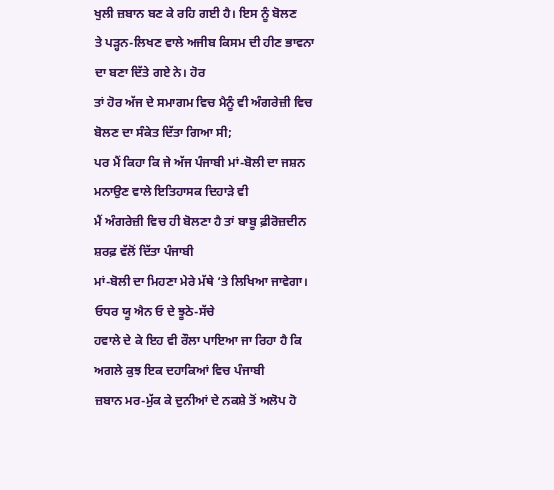ਖੁਲੀ ਜ਼ਬਾਨ ਬਣ ਕੇ ਰਹਿ ਗਈ ਹੈ। ਇਸ ਨੂੰ ਬੋਲਣ
ਤੇ ਪੜ੍ਹਨ-ਲਿਖਣ ਵਾਲੇ ਅਜੀਬ ਕਿਸਮ ਦੀ ਹੀਣ ਭਾਵਨਾ ਦਾ ਬਣਾ ਦਿੱਤੇ ਗਏ ਨੇ। ਹੋਰ
ਤਾਂ ਹੋਰ ਅੱਜ ਦੇ ਸਮਾਗਮ ਵਿਚ ਮੈਨੂੰ ਵੀ ਅੰਗਰੇਜ਼ੀ ਵਿਚ ਬੋਲਣ ਦਾ ਸੰਕੇਤ ਦਿੱਤਾ ਗਿਆ ਸੀ;
ਪਰ ਮੈਂ ਕਿਹਾ ਕਿ ਜੇ ਅੱਜ ਪੰਜਾਬੀ ਮਾਂ-ਬੋਲੀ ਦਾ ਜਸ਼ਨ ਮਨਾਉਣ ਵਾਲੇ ਇਤਿਹਾਸਕ ਦਿਹਾੜੇ ਵੀ
ਮੈਂ ਅੰਗਰੇਜ਼ੀ ਵਿਚ ਹੀ ਬੋਲਣਾ ਹੈ ਤਾਂ ਬਾਬੂ ਫ਼ੀਰੋਜ਼ਦੀਨ ਸ਼ਰਫ਼ ਵੱਲੋਂ ਦਿੱਤਾ ਪੰਜਾਬੀ
ਮਾਂ-ਬੋਲੀ ਦਾ ਮਿਹਣਾ ਮੇਰੇ ਮੱਥੇ ‘ਤੇ ਲਿਖਿਆ ਜਾਵੇਗਾ। ਓਧਰ ਯੂ ਐਨ ਓ ਦੇ ਝੂਠੇ-ਸੱਚੇ
ਹਵਾਲੇ ਦੇ ਕੇ ਇਹ ਵੀ ਰੌਲਾ ਪਾਇਆ ਜਾ ਰਿਹਾ ਹੈ ਕਿ ਅਗਲੇ ਕੁਝ ਇਕ ਦਹਾਕਿਆਂ ਵਿਚ ਪੰਜਾਬੀ
ਜ਼ਬਾਨ ਮਰ-ਮੁੱਕ ਕੇ ਦੁਨੀਆਂ ਦੇ ਨਕਸ਼ੇ ਤੋਂ ਅਲੋਪ ਹੋ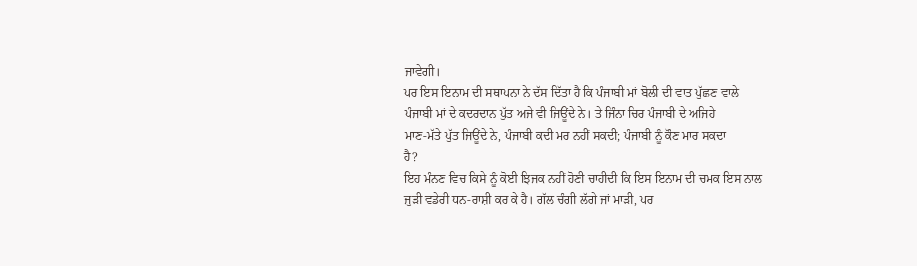ਜਾਵੇਗੀ।
ਪਰ ਇਸ ਇਨਾਮ ਦੀ ਸਥਾਪਨਾ ਨੇ ਦੱਸ ਦਿੱਤਾ ਹੈ ਕਿ ਪੰਜਾਬੀ ਮਾਂ ਬੋਲੀ ਦੀ ਵਾਤ ਪੁੱਛਣ ਵਾਲੇ
ਪੰਜਾਬੀ ਮਾਂ ਦੇ ਕਦਰਦਾਨ ਪੁੱਤ ਅਜੇ ਵੀ ਜਿਊਂਦੇ ਨੇ। ਤੇ ਜਿੰਨਾ ਚਿਰ ਪੰਜਾਬੀ ਦੇ ਅਜਿਹੇ
ਮਾਣ-ਮੱਤੇ ਪੁੱਤ ਜਿਊਂਦੇ ਨੇ, ਪੰਜਾਬੀ ਕਦੀ ਮਰ ਨਹੀਂ ਸਕਦੀ; ਪੰਜਾਬੀ ਨੂੰ ਕੌਣ ਮਾਰ ਸਕਦਾ
ਹੈ?
ਇਹ ਮੰਨਣ ਵਿਚ ਕਿਸੇ ਨੂੰ ਕੋਈ ਝਿਜਕ ਨਹੀਂ ਹੋਣੀ ਚਾਹੀਦੀ ਕਿ ਇਸ ਇਨਾਮ ਦੀ ਚਮਕ ਇਸ ਨਾਲ
ਜੁੜੀ ਵਡੇਰੀ ਧਨ-ਰਾਸ਼ੀ ਕਰ ਕੇ ਹੈ। ਗੱਲ ਚੰਗੀ ਲੱਗੇ ਜਾਂ ਮਾੜੀ, ਪਰ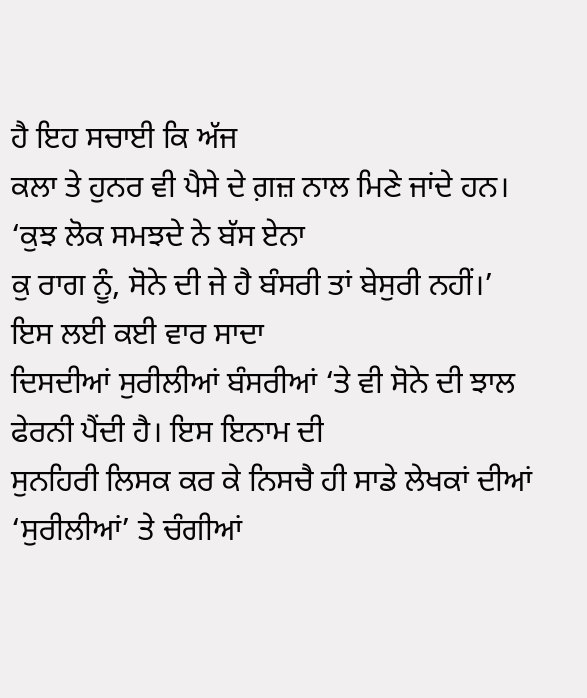ਹੈ ਇਹ ਸਚਾਈ ਕਿ ਅੱਜ
ਕਲਾ ਤੇ ਹੁਨਰ ਵੀ ਪੈਸੇ ਦੇ ਗ਼ਜ਼ ਨਾਲ ਮਿਣੇ ਜਾਂਦੇ ਹਨ। ‘ਕੁਝ ਲੋਕ ਸਮਝਦੇ ਨੇ ਬੱਸ ਏਨਾ
ਕੁ ਰਾਗ ਨੂੰ, ਸੋਨੇ ਦੀ ਜੇ ਹੈ ਬੰਸਰੀ ਤਾਂ ਬੇਸੁਰੀ ਨਹੀਂ।’ ਇਸ ਲਈ ਕਈ ਵਾਰ ਸਾਦਾ
ਦਿਸਦੀਆਂ ਸੁਰੀਲੀਆਂ ਬੰਸਰੀਆਂ ‘ਤੇ ਵੀ ਸੋਨੇ ਦੀ ਝਾਲ ਫੇਰਨੀ ਪੈਂਦੀ ਹੈ। ਇਸ ਇਨਾਮ ਦੀ
ਸੁਨਹਿਰੀ ਲਿਸਕ ਕਰ ਕੇ ਨਿਸਚੈ ਹੀ ਸਾਡੇ ਲੇਖਕਾਂ ਦੀਆਂ ‘ਸੁਰੀਲੀਆਂ’ ਤੇ ਚੰਗੀਆਂ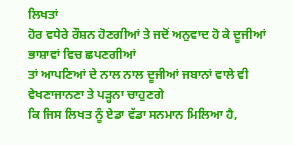ਲਿਖਤਾਂ
ਹੋਰ ਵਧੇਰੇ ਰੌਸ਼ਨ ਹੋਣਗੀਆਂ ਤੇ ਜਦੋਂ ਅਨੁਵਾਦ ਹੋ ਕੇ ਦੂਜੀਆਂ ਭਾਸ਼ਾਵਾਂ ਵਿਚ ਛਪਣਗੀਆਂ
ਤਾਂ ਆਪਣਿਆਂ ਦੇ ਨਾਲ ਨਾਲ ਦੂਜੀਆਂ ਜਬਾਨਾਂ ਵਾਲੇ ਵੀ ਵੇਖਣਾਜਾਨਣਾ ਤੇ ਪੜ੍ਹਨਾ ਚਾਹੁਣਗੇ
ਕਿ ਜਿਸ ਲਿਖਤ ਨੂੰ ਏਡਾ ਵੱਡਾ ਸਨਮਾਨ ਮਿਲਿਆ ਹੈ,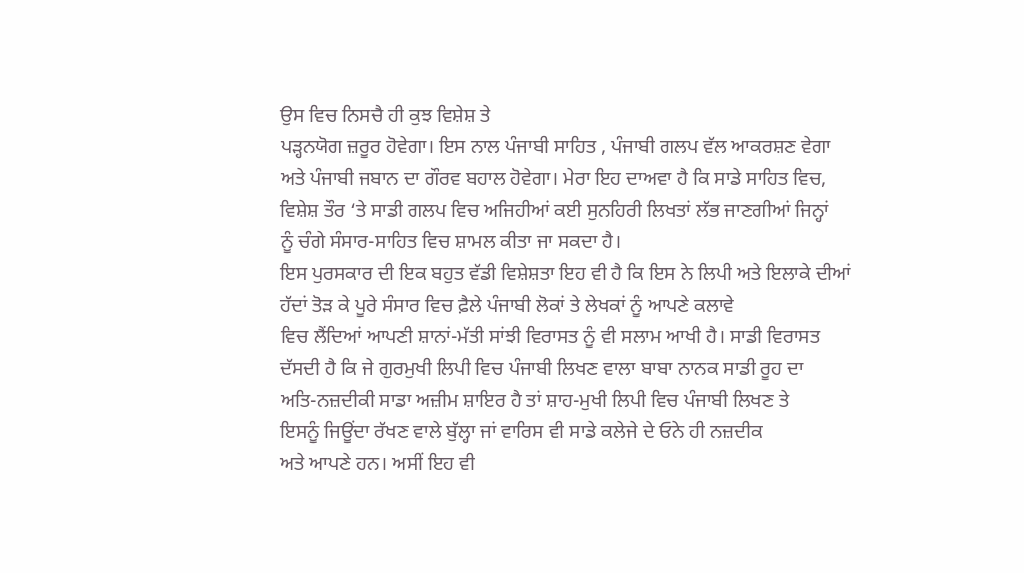ਉਸ ਵਿਚ ਨਿਸਚੈ ਹੀ ਕੁਝ ਵਿਸ਼ੇਸ਼ ਤੇ
ਪੜ੍ਹਨਯੋਗ ਜ਼ਰੂਰ ਹੋਵੇਗਾ। ਇਸ ਨਾਲ ਪੰਜਾਬੀ ਸਾਹਿਤ , ਪੰਜਾਬੀ ਗਲਪ ਵੱਲ ਆਕਰਸ਼ਣ ਵੇਗਾ
ਅਤੇ ਪੰਜਾਬੀ ਜਬਾਨ ਦਾ ਗੌਰਵ ਬਹਾਲ ਹੋਵੇਗਾ। ਮੇਰਾ ਇਹ ਦਾਅਵਾ ਹੈ ਕਿ ਸਾਡੇ ਸਾਹਿਤ ਵਿਚ,
ਵਿਸ਼ੇਸ਼ ਤੌਰ ‘ਤੇ ਸਾਡੀ ਗਲਪ ਵਿਚ ਅਜਿਹੀਆਂ ਕਈ ਸੁਨਹਿਰੀ ਲਿਖਤਾਂ ਲੱਭ ਜਾਣਗੀਆਂ ਜਿਨ੍ਹਾਂ
ਨੂੰ ਚੰਗੇ ਸੰਸਾਰ-ਸਾਹਿਤ ਵਿਚ ਸ਼ਾਮਲ ਕੀਤਾ ਜਾ ਸਕਦਾ ਹੈ।
ਇਸ ਪੁਰਸਕਾਰ ਦੀ ਇਕ ਬਹੁਤ ਵੱਡੀ ਵਿਸ਼ੇਸ਼ਤਾ ਇਹ ਵੀ ਹੈ ਕਿ ਇਸ ਨੇ ਲਿਪੀ ਅਤੇ ਇਲਾਕੇ ਦੀਆਂ
ਹੱਦਾਂ ਤੋੜ ਕੇ ਪੂਰੇ ਸੰਸਾਰ ਵਿਚ ਫ਼ੈਲੇ ਪੰਜਾਬੀ ਲੋਕਾਂ ਤੇ ਲੇਖਕਾਂ ਨੂੰ ਆਪਣੇ ਕਲਾਵੇ
ਵਿਚ ਲੈਂਦਿਆਂ ਆਪਣੀ ਸ਼ਾਨਾਂ-ਮੱਤੀ ਸਾਂਝੀ ਵਿਰਾਸਤ ਨੂੰ ਵੀ ਸਲਾਮ ਆਖੀ ਹੈ। ਸਾਡੀ ਵਿਰਾਸਤ
ਦੱਸਦੀ ਹੈ ਕਿ ਜੇ ਗੁਰਮੁਖੀ ਲਿਪੀ ਵਿਚ ਪੰਜਾਬੀ ਲਿਖਣ ਵਾਲਾ ਬਾਬਾ ਨਾਨਕ ਸਾਡੀ ਰੂਹ ਦਾ
ਅਤਿ-ਨਜ਼ਦੀਕੀ ਸਾਡਾ ਅਜ਼ੀਮ ਸ਼ਾਇਰ ਹੈ ਤਾਂ ਸ਼ਾਹ-ਮੁਖੀ ਲਿਪੀ ਵਿਚ ਪੰਜਾਬੀ ਲਿਖਣ ਤੇ
ਇਸਨੂੰ ਜਿਊਂਦਾ ਰੱਖਣ ਵਾਲੇ ਬੁੱਲ੍ਹਾ ਜਾਂ ਵਾਰਿਸ ਵੀ ਸਾਡੇ ਕਲੇਜੇ ਦੇ ਓਨੇ ਹੀ ਨਜ਼ਦੀਕ
ਅਤੇ ਆਪਣੇ ਹਨ। ਅਸੀਂ ਇਹ ਵੀ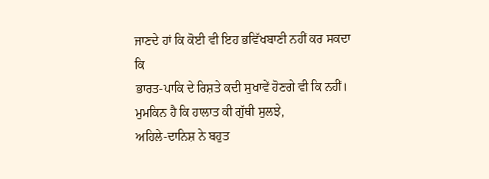ਜਾਣਦੇ ਹਾਂ ਕਿ ਕੋਈ ਵੀ ਇਹ ਭਵਿੱਖਬਾਣੀ ਨਹੀਂ ਕਰ ਸਕਦਾ ਕਿ
ਭਾਰਤ-ਪਾਕਿ ਦੇ ਰਿਸ਼ਤੇ ਕਦੀ ਸੁਖਾਵੇਂ ਹੋਣਗੇ ਵੀ ਕਿ ਨਹੀਂ।
ਮੁਮਕਿਨ ਹੈ ਕਿ ਹਾਲਾਤ ਕੀ ਗੁੱਥੀ ਸੁਲਝੇ,
ਅਹਿਲੇ-ਦਾਨਿਸ਼ ਨੇ ਬਹੁਤ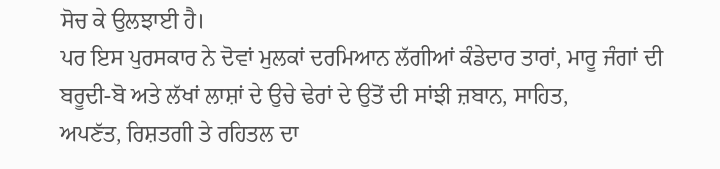ਸੋਚ ਕੇ ਉਲਝਾਈ ਹੈ।
ਪਰ ਇਸ ਪੁਰਸਕਾਰ ਨੇ ਦੋਵਾਂ ਮੁਲਕਾਂ ਦਰਮਿਆਨ ਲੱਗੀਆਂ ਕੰਡੇਦਾਰ ਤਾਰਾਂ, ਮਾਰੂ ਜੰਗਾਂ ਦੀ
ਬਰੂਦੀ-ਬੋ ਅਤੇ ਲੱਖਾਂ ਲਾਸ਼ਾਂ ਦੇ ਉਚੇ ਢੇਰਾਂ ਦੇ ਉਤੋਂ ਦੀ ਸਾਂਝੀ ਜ਼ਬਾਨ, ਸਾਹਿਤ,
ਅਪਣੱਤ, ਰਿਸ਼ਤਗੀ ਤੇ ਰਹਿਤਲ ਦਾ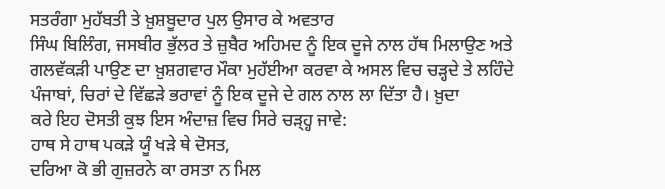ਸਤਰੰਗਾ ਮੁਹੱਬਤੀ ਤੇ ਖ਼ੁਸ਼ਬੂਦਾਰ ਪੁਲ ਉਸਾਰ ਕੇ ਅਵਤਾਰ
ਸਿੰਘ ਬਿਲਿੰਗ, ਜਸਬੀਰ ਭੁੱਲਰ ਤੇ ਜ਼ੁਬੈਰ ਅਹਿਮਦ ਨੂੰ ਇਕ ਦੂਜੇ ਨਾਲ ਹੱਥ ਮਿਲਾਉਣ ਅਤੇ
ਗਲਵੱਕੜੀ ਪਾਉਣ ਦਾ ਖ਼ੁਸ਼ਗਵਾਰ ਮੌਕਾ ਮੁਹੱਈਆ ਕਰਵਾ ਕੇ ਅਸਲ ਵਿਚ ਚੜ੍ਹਦੇ ਤੇ ਲਹਿੰਦੇ
ਪੰਜਾਬਾਂ, ਚਿਰਾਂ ਦੇ ਵਿੱਛੜੇ ਭਰਾਵਾਂ ਨੂੰ ਇਕ ਦੂਜੇ ਦੇ ਗਲ ਨਾਲ ਲਾ ਦਿੱਤਾ ਹੈ। ਖ਼ੁਦਾ
ਕਰੇ ਇਹ ਦੋਸਤੀ ਕੁਝ ਇਸ ਅੰਦਾਜ਼ ਵਿਚ ਸਿਰੇ ਚੜ੍ਹ੍ਹ ਜਾਵੇ:
ਹਾਥ ਸੇ ਹਾਥ ਪਕੜੇ ਯੂੰ ਖੜੇ ਥੇ ਦੋਸਤ,
ਦਰਿਆ ਕੋ ਭੀ ਗੁਜ਼ਰਨੇ ਕਾ ਰਸਤਾ ਨ ਮਿਲ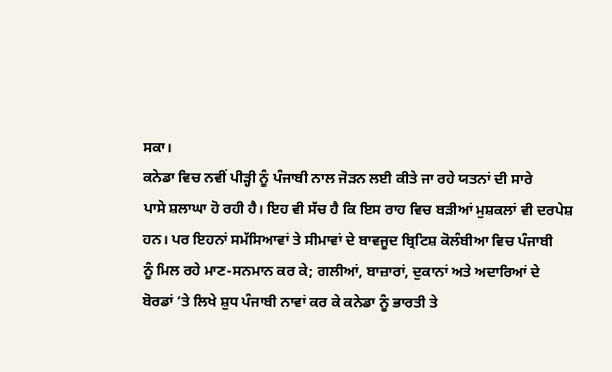ਸਕਾ।
ਕਨੇਡਾ ਵਿਚ ਨਵੀਂ ਪੀੜ੍ਹੀ ਨੂੰ ਪੰਜਾਬੀ ਨਾਲ ਜੋੜਨ ਲਈ ਕੀਤੇ ਜਾ ਰਹੇ ਯਤਨਾਂ ਦੀ ਸਾਰੇ
ਪਾਸੇ ਸ਼ਲਾਘਾ ਹੋ ਰਹੀ ਹੈ। ਇਹ ਵੀ ਸੱਚ ਹੈ ਕਿ ਇਸ ਰਾਹ ਵਿਚ ਬੜੀਆਂ ਮੁਸ਼ਕਲਾਂ ਵੀ ਦਰਪੇਸ਼
ਹਨ। ਪਰ ਇਹਨਾਂ ਸਮੱਸਿਆਵਾਂ ਤੇ ਸੀਮਾਵਾਂ ਦੇ ਬਾਵਜੂਦ ਬ੍ਰਿਟਿਸ਼ ਕੋਲੰਬੀਆ ਵਿਚ ਪੰਜਾਬੀ
ਨੂੰ ਮਿਲ ਰਹੇ ਮਾਣ-ਸਨਮਾਨ ਕਰ ਕੇ; ਗਲੀਆਂ, ਬਾਜ਼ਾਰਾਂ, ਦੁਕਾਨਾਂ ਅਤੇ ਅਦਾਰਿਆਂ ਦੇ
ਬੋਰਡਾਂ ‘ਤੇ ਲਿਖੇ ਸ਼ੁਧ ਪੰਜਾਬੀ ਨਾਵਾਂ ਕਰ ਕੇ ਕਨੇਡਾ ਨੂੰ ਭਾਰਤੀ ਤੇ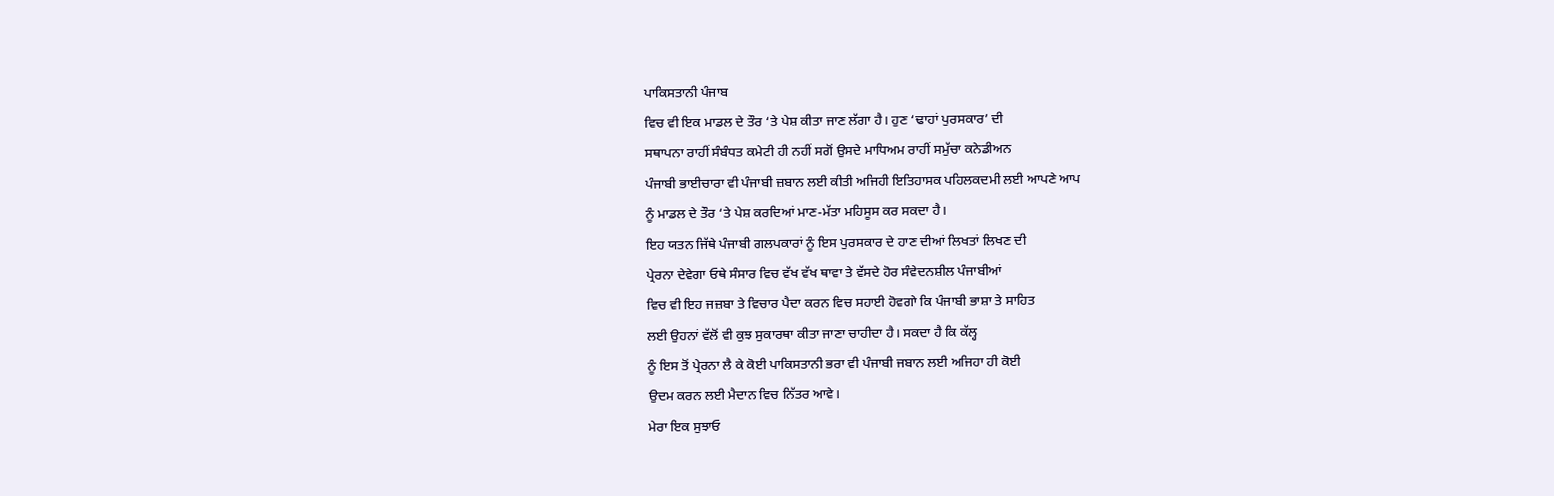ਪਾਕਿਸਤਾਨੀ ਪੰਜਾਬ
ਵਿਚ ਵੀ ਇਕ ਮਾਡਲ ਦੇ ਤੌਰ ‘ਤੇ ਪੇਸ਼ ਕੀਤਾ ਜਾਣ ਲੱਗਾ ਹੈ। ਹੁਣ ‘ਢਾਹਾਂ ਪੁਰਸਕਾਰ’ ਦੀ
ਸਥਾਪਨਾ ਰਾਹੀਂ ਸੰਬੰਧਤ ਕਮੇਟੀ ਹੀ ਨਹੀਂ ਸਗੋਂ ਉਸਦੇ ਮਾਧਿਅਮ ਰਾਹੀਂ ਸਮੁੱਚਾ ਕਨੇਡੀਅਨ
ਪੰਜਾਬੀ ਭਾਈਚਾਰਾ ਵੀ ਪੰਜਾਬੀ ਜ਼ਬਾਨ ਲਈ ਕੀਤੀ ਅਜਿਹੀ ਇਤਿਹਾਸਕ ਪਹਿਲਕਦਮੀ ਲਈ ਆਪਣੇ ਆਪ
ਨੂੰ ਮਾਡਲ ਦੇ ਤੌਰ ‘ਤੇ ਪੇਸ਼ ਕਰਦਿਆਂ ਮਾਣ-ਮੱਤਾ ਮਹਿਸੂਸ ਕਰ ਸਕਦਾ ਹੈ।
ਇਹ ਯਤਨ ਜਿੱਥੇ ਪੰਜਾਬੀ ਗਲਪਕਾਰਾਂ ਨੂੰ ਇਸ ਪੁਰਸਕਾਰ ਦੇ ਹਾਣ ਦੀਆਂ ਲਿਖਤਾਂ ਲਿਖਣ ਦੀ
ਪ੍ਰੇਰਨਾ ਦੇਵੇਗਾ ਓਥੇ ਸੰਸਾਰ ਵਿਚ ਵੱਖ ਵੱਖ ਥਾਵਾ ਤੇ ਵੱਸਦੇ ਹੋਰ ਸੰਵੇਦਨਸ਼ੀਲ ਪੰਜਾਬੀਆਂ
ਵਿਚ ਵੀ ਇਹ ਜਜ਼ਬਾ ਤੇ ਵਿਚਾਰ ਪੈਦਾ ਕਰਨ ਵਿਚ ਸਹਾਈ ਹੋਵਗਾੇ ਕਿ ਪੰਜਾਬੀ ਭਾਸ਼ਾ ਤੇ ਸਾਹਿਤ
ਲਈ ਉਹਨਾਂ ਵੱਲੋਂ ਵੀ ਕੁਝ ਸੁਕਾਰਥਾ ਕੀਤਾ ਜਾਣਾ ਚਾਹੀਦਾ ਹੈ। ਸਕਦਾ ਹੈ ਕਿ ਕੱਲ੍ਹ
ਨੂੰ ਇਸ ਤੋਂ ਪ੍ਰੇਰਨਾ ਲੈ ਕੇ ਕੋਈ ਪਾਕਿਸਤਾਨੀ ਭਰਾ ਵੀ ਪੰਜਾਬੀ ਜਬਾਨ ਲਈ ਅਜਿਹਾ ਹੀ ਕੋਈ
ਉਦਮ ਕਰਨ ਲਈ ਮੈਦਾਨ ਵਿਚ ਨਿੱਤਰ ਆਵੇ।
ਮੇਰਾ ਇਕ ਸੁਝਾਓ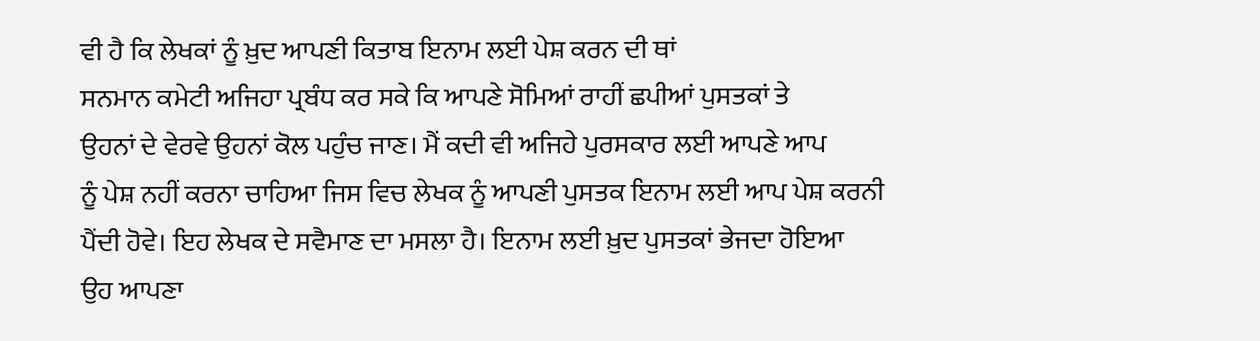ਵੀ ਹੈ ਕਿ ਲੇਖਕਾਂ ਨੂੰ ਖ਼ੁਦ ਆਪਣੀ ਕਿਤਾਬ ਇਨਾਮ ਲਈ ਪੇਸ਼ ਕਰਨ ਦੀ ਥਾਂ
ਸਨਮਾਨ ਕਮੇਟੀ ਅਜਿਹਾ ਪ੍ਰਬੰਧ ਕਰ ਸਕੇ ਕਿ ਆਪਣੇ ਸੋਮਿਆਂ ਰਾਹੀਂ ਛਪੀਆਂ ਪੁਸਤਕਾਂ ਤੇ
ਉਹਨਾਂ ਦੇ ਵੇਰਵੇ ਉਹਨਾਂ ਕੋਲ ਪਹੁੰਚ ਜਾਣ। ਮੈਂ ਕਦੀ ਵੀ ਅਜਿਹੇ ਪੁਰਸਕਾਰ ਲਈ ਆਪਣੇ ਆਪ
ਨੂੰ ਪੇਸ਼ ਨਹੀਂ ਕਰਨਾ ਚਾਹਿਆ ਜਿਸ ਵਿਚ ਲੇਖਕ ਨੂੰ ਆਪਣੀ ਪੁਸਤਕ ਇਨਾਮ ਲਈ ਆਪ ਪੇਸ਼ ਕਰਨੀ
ਪੈਂਦੀ ਹੋਵੇ। ਇਹ ਲੇਖਕ ਦੇ ਸਵੈਮਾਣ ਦਾ ਮਸਲਾ ਹੈ। ਇਨਾਮ ਲਈ ਖ਼ੁਦ ਪੁਸਤਕਾਂ ਭੇਜਦਾ ਹੋਇਆ
ਉਹ ਆਪਣਾ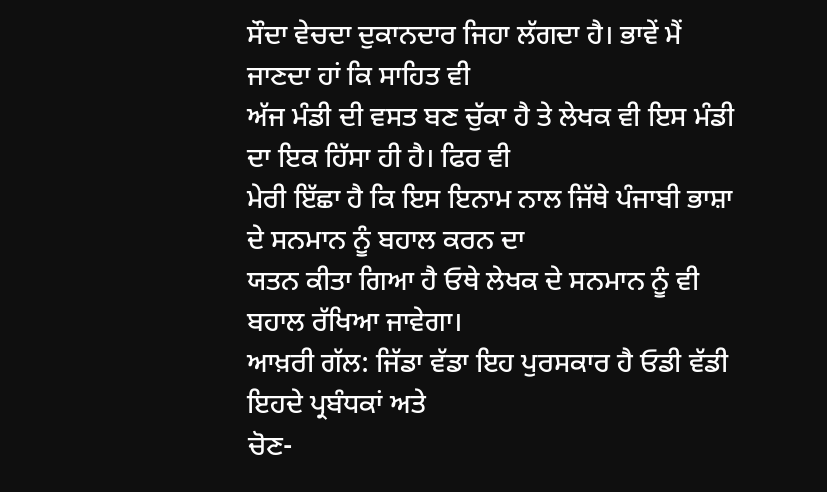ਸੌਦਾ ਵੇਚਦਾ ਦੁਕਾਨਦਾਰ ਜਿਹਾ ਲੱਗਦਾ ਹੈ। ਭਾਵੇਂ ਮੈਂ ਜਾਣਦਾ ਹਾਂ ਕਿ ਸਾਹਿਤ ਵੀ
ਅੱਜ ਮੰਡੀ ਦੀ ਵਸਤ ਬਣ ਚੁੱਕਾ ਹੈ ਤੇ ਲੇਖਕ ਵੀ ਇਸ ਮੰਡੀ ਦਾ ਇਕ ਹਿੱਸਾ ਹੀ ਹੈ। ਫਿਰ ਵੀ
ਮੇਰੀ ਇੱਛਾ ਹੈ ਕਿ ਇਸ ਇਨਾਮ ਨਾਲ ਜਿੱਥੇ ਪੰਜਾਬੀ ਭਾਸ਼ਾ ਦੇ ਸਨਮਾਨ ਨੂੰ ਬਹਾਲ ਕਰਨ ਦਾ
ਯਤਨ ਕੀਤਾ ਗਿਆ ਹੈ ਓਥੇ ਲੇਖਕ ਦੇ ਸਨਮਾਨ ਨੂੰ ਵੀ ਬਹਾਲ ਰੱਖਿਆ ਜਾਵੇਗਾ।
ਆਖ਼ਰੀ ਗੱਲ: ਜਿੱਡਾ ਵੱਡਾ ਇਹ ਪੁਰਸਕਾਰ ਹੈ ਓਡੀ ਵੱਡੀ ਇਹਦੇ ਪ੍ਰਬੰਧਕਾਂ ਅਤੇ
ਚੋਣ-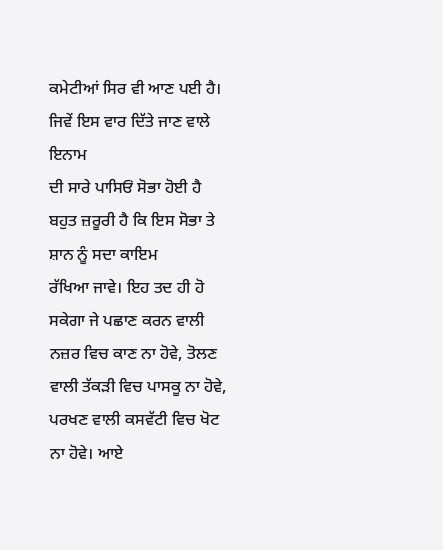ਕਮੇਟੀਆਂ ਸਿਰ ਵੀ ਆਣ ਪਈ ਹੈ। ਜਿਵੇਂ ਇਸ ਵਾਰ ਦਿੱਤੇ ਜਾਣ ਵਾਲੇ ਇਨਾਮ
ਦੀ ਸਾਰੇ ਪਾਸਿਓਂ ਸੋਭਾ ਹੋਈ ਹੈ ਬਹੁਤ ਜ਼ਰੂਰੀ ਹੈ ਕਿ ਇਸ ਸੋਭਾ ਤੇ ਸ਼ਾਨ ਨੂੰ ਸਦਾ ਕਾਇਮ
ਰੱਖਿਆ ਜਾਵੇ। ਇਹ ਤਦ ਹੀ ਹੋ ਸਕੇਗਾ ਜੇ ਪਛਾਣ ਕਰਨ ਵਾਲੀ ਨਜ਼ਰ ਵਿਚ ਕਾਣ ਨਾ ਹੋਵੇ, ਤੋਲਣ
ਵਾਲੀ ਤੱਕੜੀ ਵਿਚ ਪਾਸਕੂ ਨਾ ਹੋਵੇ, ਪਰਖਣ ਵਾਲੀ ਕਸਵੱਟੀ ਵਿਚ ਖੋਟ ਨਾ ਹੋਵੇ। ਆਏ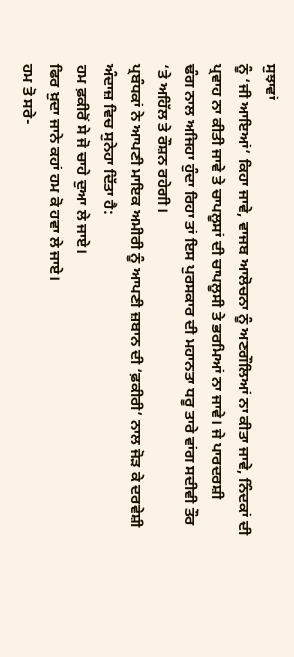ਸੁਝਾਵਾਂ
ਨੂੰ ‘ਜੀ ਆਇਆਂ’ ਕਿਹਾ ਜਾਵੇ, ਵਾਜਬ ਆਲੋਚਨਾ ਨੂੰ ਅਣਗੌਲਿਆਂ ਨਾ ਕੀਤਾ ਜਾਵੇ, ਨਿੰਦਕਾਂ ਦੀ
ਪ੍ਰਵਾਹ ਨਾ ਕੀਤੀ ਜਾਵੇ ਤੇ ਚਾਪਲੂਸਾਂ ਦੀ ਚਾਪਲੂਸੀ ਤੇ ਭਰਮਿਆਂ ਨਾ ਜਾਵੇ। ਜੇ ਪਾਰਦਰਸ਼ੀ
ਢੰਗ ਨਾਲ ਅਜਿਹਾ ਹੁੰਦਾ ਰਿਹਾ ਤਾਂ ਇਸ ਪੁਰਸਕਾਰ ਦੀ ਮਹਾਨਤਾ ਧਰੂ ਤਾਰੇ ਵਾਂਗ ਸਦੀਵੀ ਤੌਰ
‘ਤੇ ਅਹਿੱਲ ਤੇ ਰੌਸ਼ਨ ਰਹੇਗੀ।
ਪ੍ਰਬੰਧਕਾਂ ਨੇ ਆਪਣੀ ਮਾਇਕ ਅਮੀਰੀ ਨੂੰ ਆਪਣੀ ਜ਼ਬਾਨ ਦੀ ‘ਫ਼ਕੀਰੀ’ ਨਾਲ ਜੋੜ ਕੇ ਦਰਵੇਸ਼ੀ
ਅੰਦਾਜ਼ ਵਿਚ ਸੁਨੇਹਾ ਦਿੱਤਾ ਹੈ:
ਹਮ ਫ਼ਕੀਰੋਂ ਸੇ ਜੋ ਚਾਹੇ ਦੁਆ ਲੇ ਜਾਏ।
ਫਿਰ ਖ਼ੁਦਾ ਜਾਨੇ ਕਹਾਂ ਹਮ ਕੋ ਹਵਾ ਲੇ ਜਾਏ।
ਹਮ ਤੋ ਸਰੇ-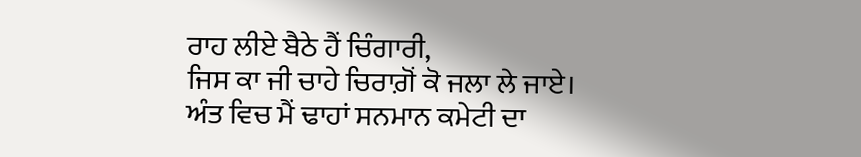ਰਾਹ ਲੀਏ ਬੈਠੇ ਹੈਂ ਚਿੰਗਾਰੀ,
ਜਿਸ ਕਾ ਜੀ ਚਾਹੇ ਚਿਰਾਗ਼ੋਂ ਕੋ ਜਲਾ ਲੇ ਜਾਏ।
ਅੰਤ ਵਿਚ ਮੈਂ ਢਾਹਾਂ ਸਨਮਾਨ ਕਮੇਟੀ ਦਾ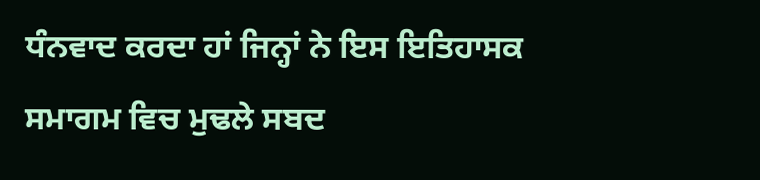ਧੰਨਵਾਦ ਕਰਦਾ ਹਾਂ ਜਿਨ੍ਹਾਂ ਨੇ ਇਸ ਇਤਿਹਾਸਕ
ਸਮਾਗਮ ਵਿਚ ਮੁਢਲੇ ਸਬਦ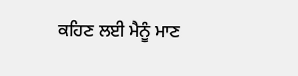ਕਹਿਣ ਲਈ ਮੈਨੂੰ ਮਾਣ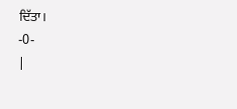ਦਿੱਤਾ।
-0-
|